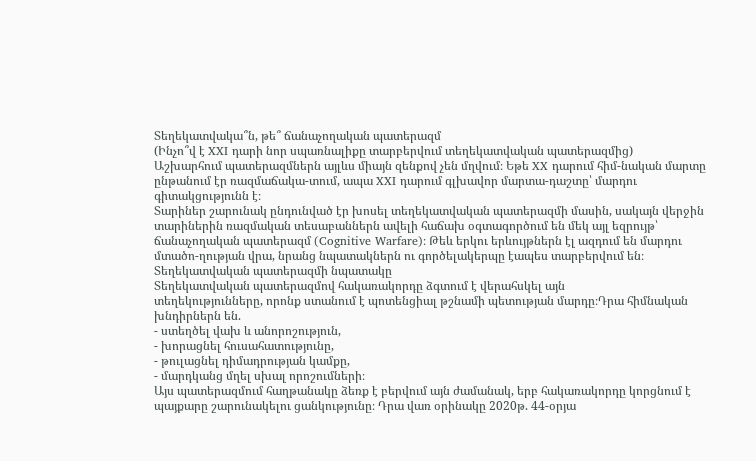Տեղեկատվակա՞ն, թե՞ ճանաչողական պատերազմ
(Ինչո՞վ է XXI դարի նոր սպառնալիքը տարբերվում տեղեկատվական պատերազմից)
Աշխարհում պատերազմներն այլևս միայն զենքով չեն մղվում։ Եթե XX դարում հիմ-նական մարտը ընթանում էր ռազմաճակա-տում, ապա XXI դարում գլխավոր մարտա-դաշտը՝ մարդու գիտակցությունն է։
Տարիներ շարունակ ընդունված էր խոսել տեղեկատվական պատերազմի մասին, սակայն վերջին տարիներին ռազմական տեսաբաններն ավելի հաճախ օգտագործում են մեկ այլ եզրույթ՝ ճանաչողական պատերազմ (Cognitive Warfare)։ Թեև երկու երևույթներն էլ ազդում են մարդու մտածո-ղության վրա, նրանց նպատակներն ու գործելակերպը էապես տարբերվում են։
Տեղեկատվական պատերազմի նպատակը
Տեղեկատվական պատերազմով հակառակորդը ձգտում է վերահսկել այն
տեղեկությունները, որոնք ստանում է պոտենցիալ թշնամի պետության մարդը։Դրա հիմնական խնդիրներն են.
- ստեղծել վախ և անորոշություն,
- խորացնել հուսահատությունը,
- թուլացնել դիմադրության կամքը,
- մարդկանց մղել սխալ որոշումների։
Այս պատերազմում հաղթանակը ձեռք է բերվում այն ժամանակ, երբ հակառակորդը կորցնում է պայքարը շարունակելու ցանկությունը։ Դրա վառ օրինակը 2020թ. 44-օրյա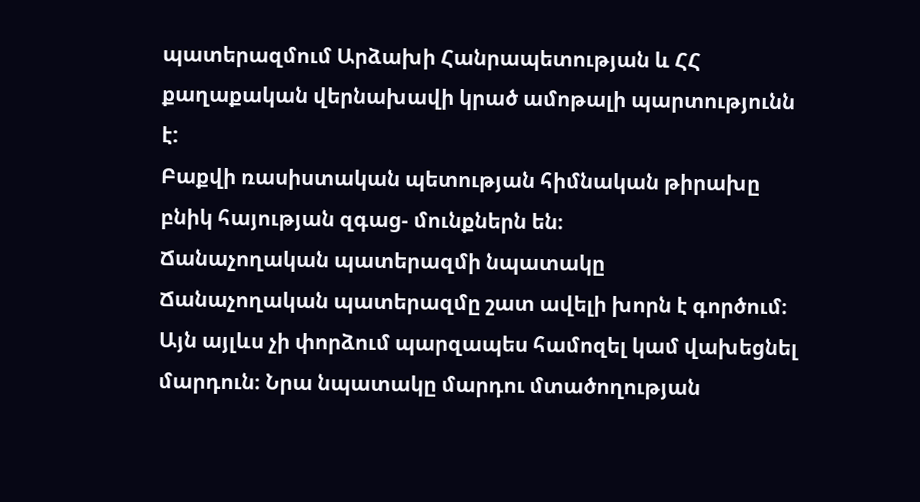պատերազմում Արձախի Հանրապետության և ՀՀ քաղաքական վերնախավի կրած ամոթալի պարտությունն է:
Բաքվի ռասիստական պետության հիմնական թիրախը բնիկ հայության զգաց- մունքներն են։
Ճանաչողական պատերազմի նպատակը
Ճանաչողական պատերազմը շատ ավելի խորն է գործում։
Այն այլևս չի փորձում պարզապես համոզել կամ վախեցնել մարդուն։ Նրա նպատակը մարդու մտածողության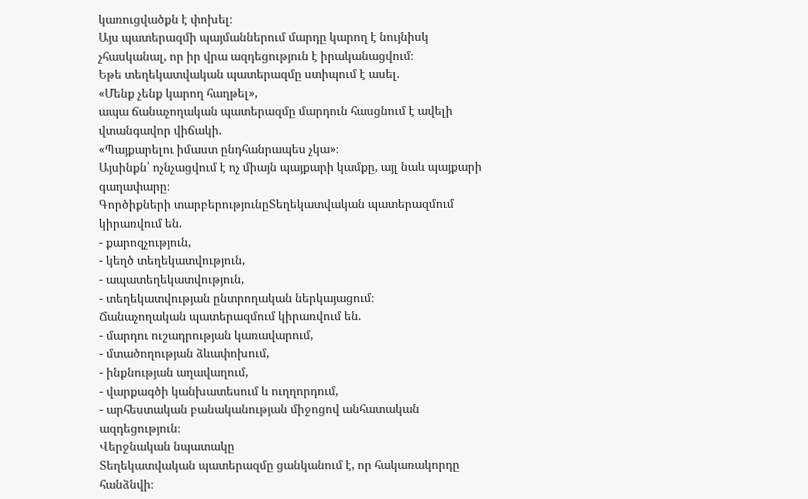կառուցվածքն է փոխել։
Այս պատերազմի պայմաններում մարդը կարող է նույնիսկ չհասկանալ, որ իր վրա ազդեցություն է իրականացվում։
Եթե տեղեկատվական պատերազմը ստիպում է ասել.
«Մենք չենք կարող հաղթել»,
ապա ճանաչողական պատերազմը մարդուն հասցնում է ավելի վտանգավոր վիճակի.
«Պայքարելու իմաստ ընդհանրապես չկա»։
Այսինքն՝ ոչնչացվում է ոչ միայն պայքարի կամքը, այլ նաև պայքարի գաղափարը։
Գործիքների տարբերությունըՏեղեկատվական պատերազմում կիրառվում են.
- քարոզչություն,
- կեղծ տեղեկատվություն,
- ապատեղեկատվություն,
- տեղեկատվության ընտրողական ներկայացում։
Ճանաչողական պատերազմում կիրառվում են.
- մարդու ուշադրության կառավարում,
- մտածողության ձևափոխում,
- ինքնության աղավաղում,
- վարքագծի կանխատեսում և ուղղորդում,
- արհեստական բանականության միջոցով անհատական ազդեցություն։
Վերջնական նպատակը
Տեղեկատվական պատերազմը ցանկանում է, որ հակառակորդը հանձնվի։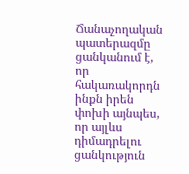Ճանաչողական պատերազմը ցանկանում է, որ հակառակորդն ինքն իրեն փոխի այնպես, որ այլևս դիմադրելու ցանկություն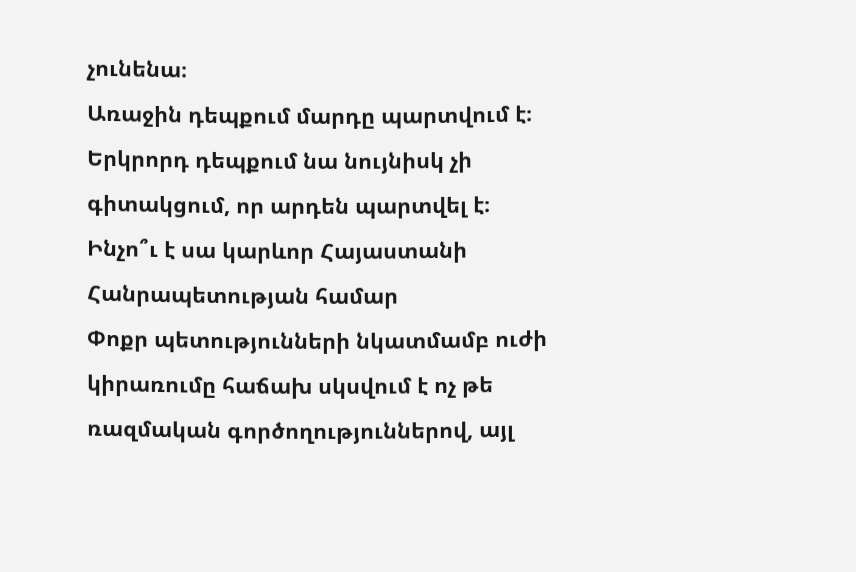չունենա։
Առաջին դեպքում մարդը պարտվում է։
Երկրորդ դեպքում նա նույնիսկ չի գիտակցում, որ արդեն պարտվել է։
Ինչո՞ւ է սա կարևոր Հայաստանի Հանրապետության համար
Փոքր պետությունների նկատմամբ ուժի կիրառումը հաճախ սկսվում է ոչ թե ռազմական գործողություններով, այլ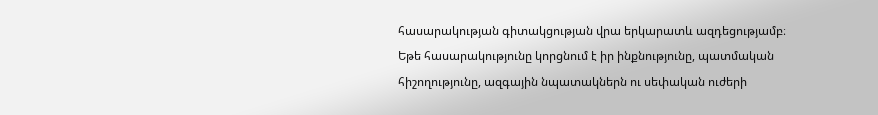հասարակության գիտակցության վրա երկարատև ազդեցությամբ։
Եթե հասարակությունը կորցնում է իր ինքնությունը, պատմական հիշողությունը, ազգային նպատակներն ու սեփական ուժերի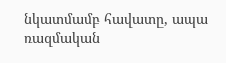նկատմամբ հավատը, ապա ռազմական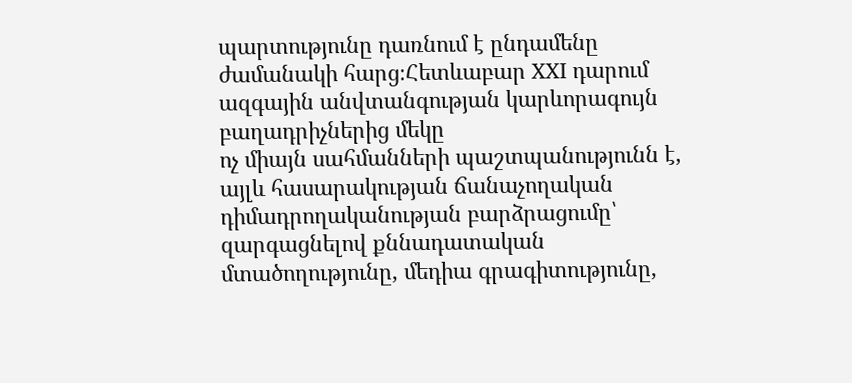պարտությունը դառնում է ընդամենը ժամանակի հարց։Հետևաբար XXI դարում ազգային անվտանգության կարևորագույն բաղադրիչներից մեկը
ոչ միայն սահմանների պաշտպանությունն է, այլև հասարակության ճանաչողական դիմադրողականության բարձրացումը՝ զարգացնելով քննադատական մտածողությունը, մեդիա գրագիտությունը,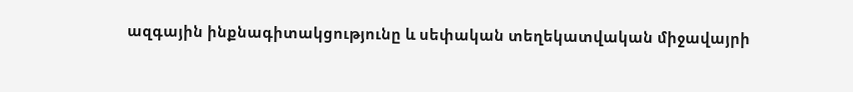ազգային ինքնագիտակցությունը և սեփական տեղեկատվական միջավայրի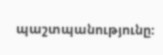պաշտպանությունը։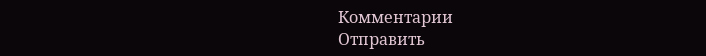Комментарии
Отправить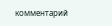комментарий